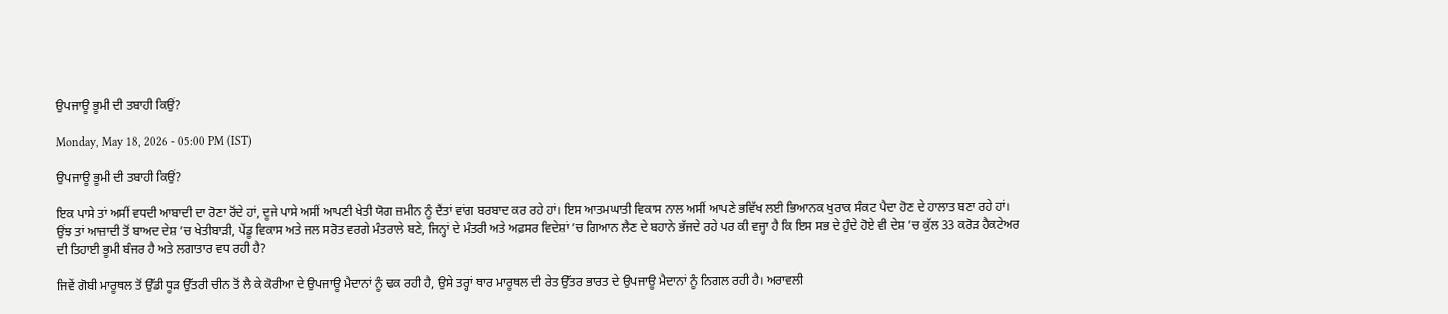ਉਪਜਾਊ ਭੂਮੀ ਦੀ ਤਬਾਹੀ ਕਿਉਂ?

Monday, May 18, 2026 - 05:00 PM (IST)

ਉਪਜਾਊ ਭੂਮੀ ਦੀ ਤਬਾਹੀ ਕਿਉਂ?

ਇਕ ਪਾਸੇ ਤਾਂ ਅਸੀਂ ਵਧਦੀ ਆਬਾਦੀ ਦਾ ਰੋਣਾ ਰੋਂਦੇ ਹਾਂ, ਦੂਜੇ ਪਾਸੇ ਅਸੀਂ ਆਪਣੀ ਖੇਤੀ ਯੋਗ ਜ਼ਮੀਨ ਨੂੰ ਦੈਂਤਾਂ ਵਾਂਗ ਬਰਬਾਦ ਕਰ ਰਹੇ ਹਾਂ। ਇਸ ਆਤਮਘਾਤੀ ਵਿਕਾਸ ਨਾਲ ਅਸੀਂ ਆਪਣੇ ਭਵਿੱਖ ਲਈ ਭਿਆਨਕ ਖੁਰਾਕ ਸੰਕਟ ਪੈਦਾ ਹੋਣ ਦੇ ਹਾਲਾਤ ਬਣਾ ਰਹੇ ਹਾਂ। ਉਂਝ ਤਾਂ ਆਜ਼ਾਦੀ ਤੋਂ ਬਾਅਦ ਦੇਸ਼ ’ਚ ਖੇਤੀਬਾੜੀ, ਪੇਂਡੂ ਵਿਕਾਸ ਅਤੇ ਜਲ ਸਰੋਤ ਵਰਗੇ ਮੰਤਰਾਲੇ ਬਣੇ, ਜਿਨ੍ਹਾਂ ਦੇ ਮੰਤਰੀ ਅਤੇ ਅਫ਼ਸਰ ਵਿਦੇਸ਼ਾਂ ’ਚ ਗਿਆਨ ਲੈਣ ਦੇ ਬਹਾਨੇ ਭੱਜਦੇ ਰਹੇ ਪਰ ਕੀ ਵਜ੍ਹਾ ਹੈ ਕਿ ਇਸ ਸਭ ਦੇ ਹੁੰਦੇ ਹੋਏ ਵੀ ਦੇਸ਼ ’ਚ ਕੁੱਲ 33 ਕਰੋੜ ਹੈਕਟੇਅਰ ਦੀ ਤਿਹਾਈ ਭੂਮੀ ਬੰਜਰ ਹੈ ਅਤੇ ਲਗਾਤਾਰ ਵਧ ਰਹੀ ਹੈ?

ਜਿਵੇਂ ਗੋਬੀ ਮਾਰੂਥਲ ਤੋਂ ਉੱਡੀ ਧੂੜ ਉੱਤਰੀ ਚੀਨ ਤੋਂ ਲੈ ਕੇ ਕੋਰੀਆ ਦੇ ਉਪਜਾਊ ਮੈਦਾਨਾਂ ਨੂੰ ਢਕ ਰਹੀ ਹੈ, ਉਸੇ ਤਰ੍ਹਾਂ ਥਾਰ ਮਾਰੂਥਲ ਦੀ ਰੇਤ ਉੱਤਰ ਭਾਰਤ ਦੇ ਉਪਜਾਊ ਮੈਦਾਨਾਂ ਨੂੰ ਨਿਗਲ ਰਹੀ ਹੈ। ਅਰਾਵਲੀ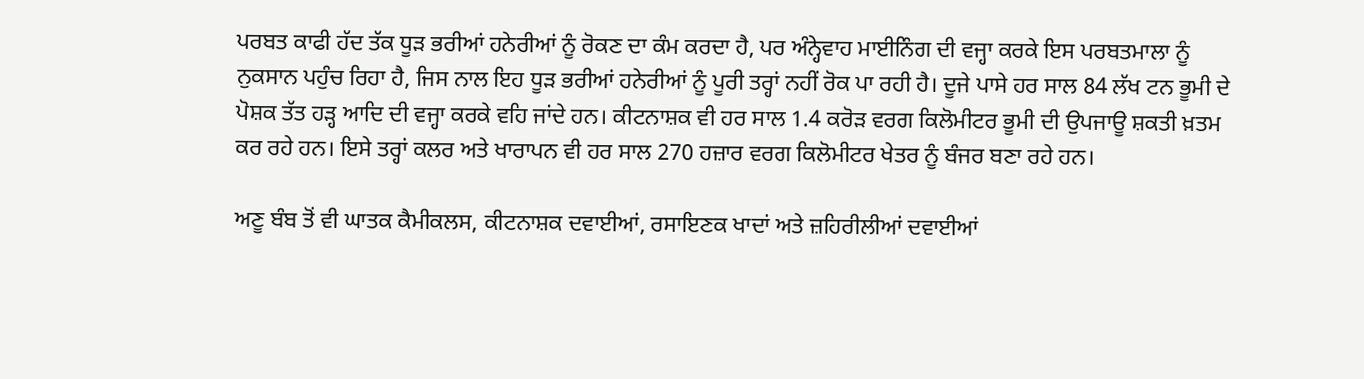ਪਰਬਤ ਕਾਫੀ ਹੱਦ ਤੱਕ ਧੂੜ ਭਰੀਆਂ ਹਨੇਰੀਆਂ ਨੂੰ ਰੋਕਣ ਦਾ ਕੰਮ ਕਰਦਾ ਹੈ, ਪਰ ਅੰਨ੍ਹੇਵਾਹ ਮਾਈਨਿੰਗ ਦੀ ਵਜ੍ਹਾ ਕਰਕੇ ਇਸ ਪਰਬਤਮਾਲਾ ਨੂੰ ਨੁਕਸਾਨ ਪਹੁੰਚ ਰਿਹਾ ਹੈ, ਜਿਸ ਨਾਲ ਇਹ ਧੂੜ ਭਰੀਆਂ ਹਨੇਰੀਆਂ ਨੂੰ ਪੂਰੀ ਤਰ੍ਹਾਂ ਨਹੀਂ ਰੋਕ ਪਾ ਰਹੀ ਹੈ। ਦੂਜੇ ਪਾਸੇ ਹਰ ਸਾਲ 84 ਲੱਖ ਟਨ ਭੂਮੀ ਦੇ ਪੋਸ਼ਕ ਤੱਤ ਹੜ੍ਹ ਆਦਿ ਦੀ ਵਜ੍ਹਾ ਕਰਕੇ ਵਹਿ ਜਾਂਦੇ ਹਨ। ਕੀਟਨਾਸ਼ਕ ਵੀ ਹਰ ਸਾਲ 1.4 ਕਰੋੜ ਵਰਗ ਕਿਲੋਮੀਟਰ ਭੂਮੀ ਦੀ ਉਪਜਾਊ ਸ਼ਕਤੀ ਖ਼ਤਮ ਕਰ ਰਹੇ ਹਨ। ਇਸੇ ਤਰ੍ਹਾਂ ਕਲਰ ਅਤੇ ਖਾਰਾਪਨ ਵੀ ਹਰ ਸਾਲ 270 ਹਜ਼ਾਰ ਵਰਗ ਕਿਲੋਮੀਟਰ ਖੇਤਰ ਨੂੰ ਬੰਜਰ ਬਣਾ ਰਹੇ ਹਨ।

ਅਣੂ ਬੰਬ ਤੋਂ ਵੀ ਘਾਤਕ ਕੈਮੀਕਲਸ, ਕੀਟਨਾਸ਼ਕ ਦਵਾਈਆਂ, ਰਸਾਇਣਕ ਖਾਦਾਂ ਅਤੇ ਜ਼ਹਿਰੀਲੀਆਂ ਦਵਾਈਆਂ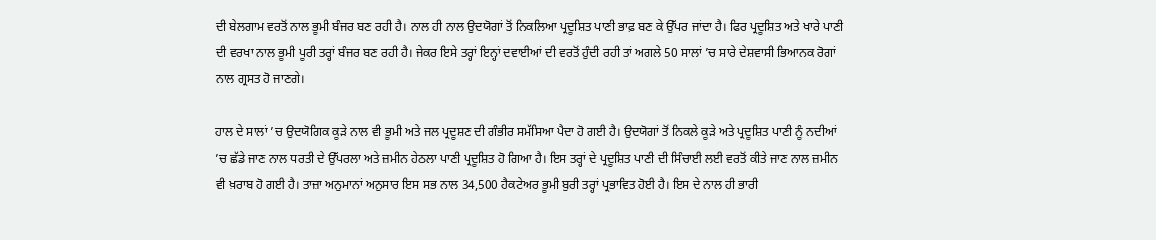ਦੀ ਬੇਲਗਾਮ ਵਰਤੋਂ ਨਾਲ ਭੂਮੀ ਬੰਜਰ ਬਣ ਰਹੀ ਹੈ। ਨਾਲ ਹੀ ਨਾਲ ਉਦਯੋਗਾਂ ਤੋਂ ਨਿਕਲਿਆ ਪ੍ਰਦੂਸ਼ਿਤ ਪਾਣੀ ਭਾਫ਼ ਬਣ ਕੇ ਉੱਪਰ ਜਾਂਦਾ ਹੈ। ਫਿਰ ਪ੍ਰਦੂਸ਼ਿਤ ਅਤੇ ਖਾਰੇ ਪਾਣੀ ਦੀ ਵਰਖਾ ਨਾਲ ਭੂਮੀ ਪੂਰੀ ਤਰ੍ਹਾਂ ਬੰਜਰ ਬਣ ਰਹੀ ਹੈ। ਜੇਕਰ ਇਸੇ ਤਰ੍ਹਾਂ ਇਨ੍ਹਾਂ ਦਵਾਈਆਂ ਦੀ ਵਰਤੋਂ ਹੁੰਦੀ ਰਹੀ ਤਾਂ ਅਗਲੇ 50 ਸਾਲਾਂ ’ਚ ਸਾਰੇ ਦੇਸ਼ਵਾਸੀ ਭਿਆਨਕ ਰੋਗਾਂ ਨਾਲ ਗ੍ਰਸਤ ਹੋ ਜਾਣਗੇ।

ਹਾਲ ਦੇ ਸਾਲਾਂ ’ਚ ਉਦਯੋਗਿਕ ਕੂੜੇ ਨਾਲ ਵੀ ਭੂਮੀ ਅਤੇ ਜਲ ਪ੍ਰਦੂਸ਼ਣ ਦੀ ਗੰਭੀਰ ਸਮੱਸਿਆ ਪੈਦਾ ਹੋ ਗਈ ਹੈ। ਉਦਯੋਗਾਂ ਤੋਂ ਨਿਕਲੇ ਕੂੜੇ ਅਤੇ ਪ੍ਰਦੂਸ਼ਿਤ ਪਾਣੀ ਨੂੰ ਨਦੀਆਂ ’ਚ ਛੱਡੇ ਜਾਣ ਨਾਲ ਧਰਤੀ ਦੇ ਉੱਪਰਲਾ ਅਤੇ ਜ਼ਮੀਨ ਹੇਠਲਾ ਪਾਣੀ ਪ੍ਰਦੂਸ਼ਿਤ ਹੋ ਗਿਆ ਹੈ। ਇਸ ਤਰ੍ਹਾਂ ਦੇ ਪ੍ਰਦੂਸ਼ਿਤ ਪਾਣੀ ਦੀ ਸਿੰਚਾਈ ਲਈ ਵਰਤੋਂ ਕੀਤੇ ਜਾਣ ਨਾਲ ਜ਼ਮੀਨ ਵੀ ਖ਼ਰਾਬ ਹੋ ਗਈ ਹੈ। ਤਾਜ਼ਾ ਅਨੁਮਾਨਾਂ ਅਨੁਸਾਰ ਇਸ ਸਭ ਨਾਲ 34,500 ਹੈਕਟੇਅਰ ਭੂਮੀ ਬੁਰੀ ਤਰ੍ਹਾਂ ਪ੍ਰਭਾਵਿਤ ਹੋਈ ਹੈ। ਇਸ ਦੇ ਨਾਲ ਹੀ ਭਾਰੀ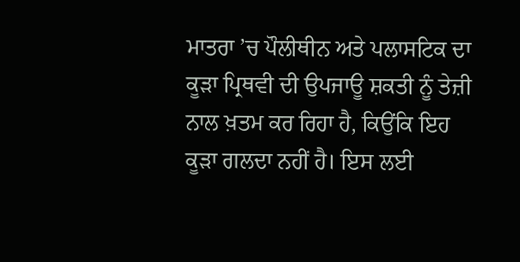ਮਾਤਰਾ ’ਚ ਪੌਲੀਥੀਨ ਅਤੇ ਪਲਾਸਟਿਕ ਦਾ ਕੂੜਾ ਪ੍ਰਿਥਵੀ ਦੀ ਉਪਜਾਊ ਸ਼ਕਤੀ ਨੂੰ ਤੇਜ਼ੀ ਨਾਲ ਖ਼ਤਮ ਕਰ ਰਿਹਾ ਹੈ, ਕਿਉਂਕਿ ਇਹ ਕੂੜਾ ਗਲਦਾ ਨਹੀਂ ਹੈ। ਇਸ ਲਈ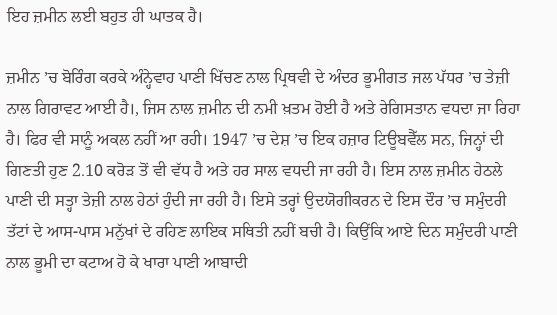ਇਹ ਜ਼ਮੀਨ ਲਈ ਬਹੁਤ ਹੀ ਘਾਤਕ ਹੈ।

ਜ਼ਮੀਨ ’ਚ ਬੋਰਿੰਗ ਕਰਕੇ ਅੰਨ੍ਹੇਵਾਹ ਪਾਣੀ ਖਿੱਚਣ ਨਾਲ ਪ੍ਰਿਥਵੀ ਦੇ ਅੰਦਰ ਭੂਮੀਗਤ ਜਲ ਪੱਧਰ ’ਚ ਤੇਜ਼ੀ ਨਾਲ ਗਿਰਾਵਟ ਆਈ ਹੈ।, ਜਿਸ ਨਾਲ ਜ਼ਮੀਨ ਦੀ ਨਮੀ ਖ਼ਤਮ ਹੋਈ ਹੈ ਅਤੇ ਰੇਗਿਸਤਾਨ ਵਧਦਾ ਜਾ ਰਿਹਾ ਹੈ। ਫਿਰ ਵੀ ਸਾਨੂੰ ਅਕਲ ਨਹੀਂ ਆ ਰਹੀ। 1947 ’ਚ ਦੇਸ਼ ’ਚ ਇਕ ਹਜ਼ਾਰ ਟਿਊਬਵੈੱਲ ਸਨ, ਜਿਨ੍ਹਾਂ ਦੀ ਗਿਣਤੀ ਹੁਣ 2.10 ਕਰੋੜ ਤੋਂ ਵੀ ਵੱਧ ਹੈ ਅਤੇ ਹਰ ਸਾਲ ਵਧਦੀ ਜਾ ਰਹੀ ਹੈ। ਇਸ ਨਾਲ ਜ਼ਮੀਨ ਹੇਠਲੇ ਪਾਣੀ ਦੀ ਸਤ੍ਹਾ ਤੇਜ਼ੀ ਨਾਲ ਹੇਠਾਂ ਹੁੰਦੀ ਜਾ ਰਹੀ ਹੈ। ਇਸੇ ਤਰ੍ਹਾਂ ਉਦਯੋਗੀਕਰਨ ਦੇ ਇਸ ਦੌਰ ’ਚ ਸਮੁੰਦਰੀ ਤੱਟਾਂ ਦੇ ਆਸ-ਪਾਸ ਮਨੁੱਖਾਂ ਦੇ ਰਹਿਣ ਲਾਇਕ ਸਥਿਤੀ ਨਹੀਂ ਬਚੀ ਹੈ। ਕਿਉਂਕਿ ਆਏ ਦਿਨ ਸਮੁੰਦਰੀ ਪਾਣੀ ਨਾਲ ਭੂਮੀ ਦਾ ਕਟਾਅ ਹੋ ਕੇ ਖਾਰਾ ਪਾਣੀ ਆਬਾਦੀ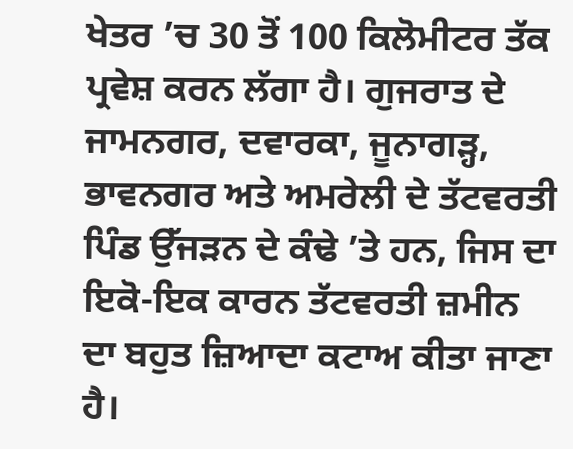ਖੇਤਰ ’ਚ 30 ਤੋਂ 100 ਕਿਲੋਮੀਟਰ ਤੱਕ ਪ੍ਰਵੇਸ਼ ਕਰਨ ਲੱਗਾ ਹੈ। ਗੁਜਰਾਤ ਦੇ ਜਾਮਨਗਰ, ਦਵਾਰਕਾ, ਜੂਨਾਗੜ੍ਹ, ਭਾਵਨਗਰ ਅਤੇ ਅਮਰੇਲੀ ਦੇ ਤੱਟਵਰਤੀ ਪਿੰਡ ਉੱਜੜਨ ਦੇ ਕੰਢੇ ’ਤੇ ਹਨ, ਜਿਸ ਦਾ ਇਕੋ-ਇਕ ਕਾਰਨ ਤੱਟਵਰਤੀ ਜ਼ਮੀਨ ਦਾ ਬਹੁਤ ਜ਼ਿਆਦਾ ਕਟਾਅ ਕੀਤਾ ਜਾਣਾ ਹੈ।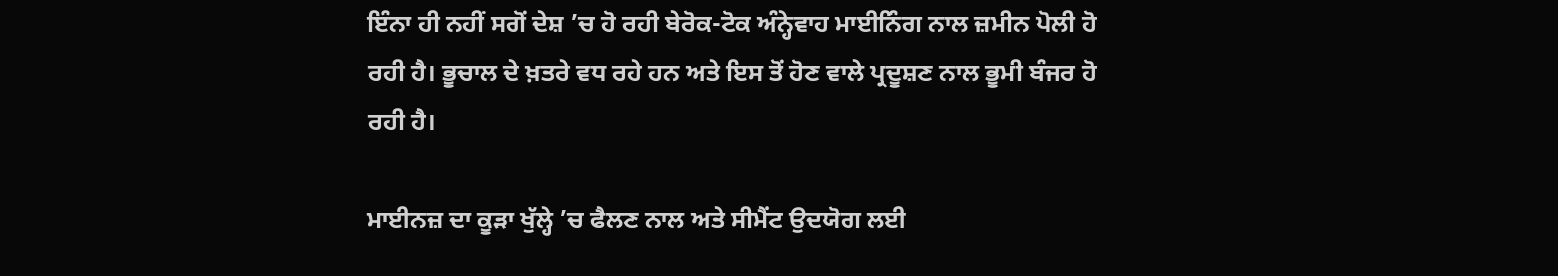ਇੰਨਾ ਹੀ ਨਹੀਂ ਸਗੋਂ ਦੇਸ਼ ’ਚ ਹੋ ਰਹੀ ਬੇਰੋਕ-ਟੋਕ ਅੰਨ੍ਹੇਵਾਹ ਮਾਈਨਿੰਗ ਨਾਲ ਜ਼ਮੀਨ ਪੋਲੀ ਹੋ ਰਹੀ ਹੈ। ਭੂਚਾਲ ਦੇ ਖ਼ਤਰੇ ਵਧ ਰਹੇ ਹਨ ਅਤੇ ਇਸ ਤੋਂ ਹੋਣ ਵਾਲੇ ਪ੍ਰਦੂਸ਼ਣ ਨਾਲ ਭੂਮੀ ਬੰਜਰ ਹੋ ਰਹੀ ਹੈ।

ਮਾਈਨਜ਼ ਦਾ ਕੂੜਾ ਖੁੱਲ੍ਹੇ ’ਚ ਫੈਲਣ ਨਾਲ ਅਤੇ ਸੀਮੈਂਟ ਉਦਯੋਗ ਲਈ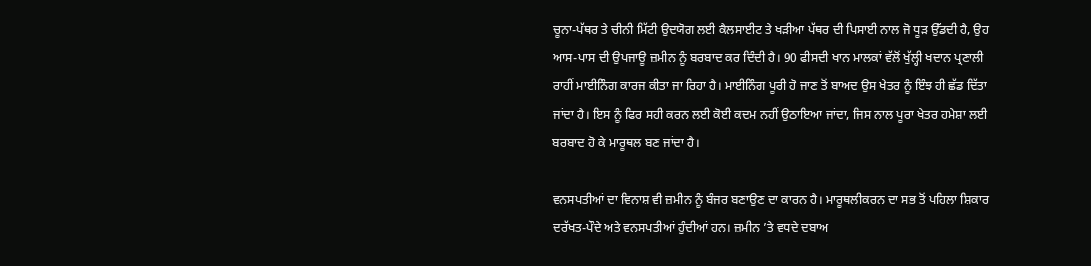ਚੂਨਾ-ਪੱਥਰ ਤੇ ਚੀਨੀ ਮਿੱਟੀ ਉਦਯੋਗ ਲਈ ਕੈਲਸਾਈਟ ਤੇ ਖੜੀਆ ਪੱਥਰ ਦੀ ਪਿਸਾਈ ਨਾਲ ਜੋ ਧੂੜ ਉੱਡਦੀ ਹੈ, ਉਹ ਆਸ-ਪਾਸ ਦੀ ਉਪਜਾਊ ਜ਼ਮੀਨ ਨੂੰ ਬਰਬਾਦ ਕਰ ਦਿੰਦੀ ਹੈ। 90 ਫੀਸਦੀ ਖਾਨ ਮਾਲਕਾਂ ਵੱਲੋਂ ਖੁੱਲ੍ਹੀ ਖਦਾਨ ਪ੍ਰਣਾਲੀ ਰਾਹੀਂ ਮਾਈਨਿੰਗ ਕਾਰਜ ਕੀਤਾ ਜਾ ਰਿਹਾ ਹੈ। ਮਾਈਨਿੰਗ ਪੂਰੀ ਹੋ ਜਾਣ ਤੋਂ ਬਾਅਦ ਉਸ ਖੇਤਰ ਨੂੰ ਇੰਝ ਹੀ ਛੱਡ ਦਿੱਤਾ ਜਾਂਦਾ ਹੈ। ਇਸ ਨੂੰ ਫਿਰ ਸਹੀ ਕਰਨ ਲਈ ਕੋਈ ਕਦਮ ਨਹੀਂ ਉਠਾਇਆ ਜਾਂਦਾ, ਜਿਸ ਨਾਲ ਪੂਰਾ ਖੇਤਰ ਹਮੇਸ਼ਾ ਲਈ ਬਰਬਾਦ ਹੋ ਕੇ ਮਾਰੂਥਲ ਬਣ ਜਾਂਦਾ ਹੈ।

ਵਨਸਪਤੀਆਂ ਦਾ ਵਿਨਾਸ਼ ਵੀ ਜ਼ਮੀਨ ਨੂੰ ਬੰਜਰ ਬਣਾਉਣ ਦਾ ਕਾਰਨ ਹੈ। ਮਾਰੂਥਲੀਕਰਨ ਦਾ ਸਭ ਤੋਂ ਪਹਿਲਾ ਸ਼ਿਕਾਰ ਦਰੱਖਤ-ਪੌਦੇ ਅਤੇ ਵਨਸਪਤੀਆਂ ਹੁੰਦੀਆਂ ਹਨ। ਜ਼ਮੀਨ ’ਤੇ ਵਧਦੇ ਦਬਾਅ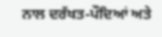ਨਾਲ ਦਰੱਖਤ-ਪੌਦਿਆਂ ਅਤੇ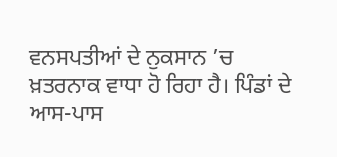ਵਨਸਪਤੀਆਂ ਦੇ ਨੁਕਸਾਨ ’ਚ ਖ਼ਤਰਨਾਕ ਵਾਧਾ ਹੋ ਰਿਹਾ ਹੈ। ਪਿੰਡਾਂ ਦੇ ਆਸ-ਪਾਸ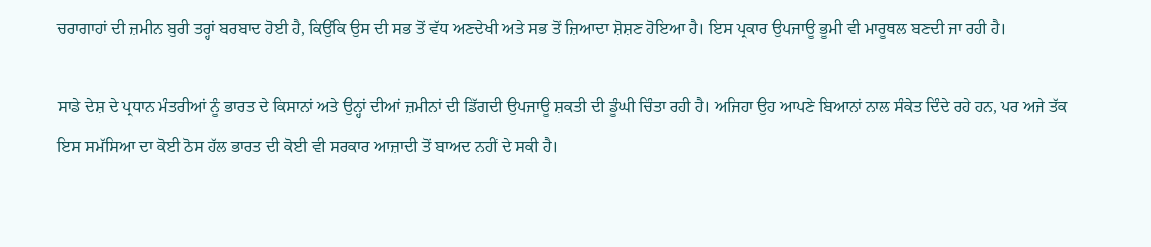ਚਰਾਗਾਹਾਂ ਦੀ ਜ਼ਮੀਨ ਬੁਰੀ ਤਰ੍ਹਾਂ ਬਰਬਾਦ ਹੋਈ ਹੈ, ਕਿਉਂਕਿ ਉਸ ਦੀ ਸਭ ਤੋਂ ਵੱਧ ਅਣਦੇਖੀ ਅਤੇ ਸਭ ਤੋਂ ਜ਼ਿਆਦਾ ਸ਼ੋਸ਼ਣ ਹੋਇਆ ਹੈ। ਇਸ ਪ੍ਰਕਾਰ ਉਪਜਾਊ ਭੂਮੀ ਵੀ ਮਾਰੂਥਲ ਬਣਦੀ ਜਾ ਰਹੀ ਹੈ।

ਸਾਡੇ ਦੇਸ਼ ਦੇ ਪ੍ਰਧਾਨ ਮੰਤਰੀਆਂ ਨੂੰ ਭਾਰਤ ਦੇ ਕਿਸਾਨਾਂ ਅਤੇ ਉਨ੍ਹਾਂ ਦੀਆਂ ਜ਼ਮੀਨਾਂ ਦੀ ਡਿੱਗਦੀ ਉਪਜਾਊ ਸ਼ਕਤੀ ਦੀ ਡੂੰਘੀ ਚਿੰਤਾ ਰਹੀ ਹੈ। ਅਜਿਹਾ ਉਹ ਆਪਣੇ ਬਿਆਨਾਂ ਨਾਲ ਸੰਕੇਤ ਦਿੰਦੇ ਰਹੇ ਹਨ, ਪਰ ਅਜੇ ਤੱਕ ਇਸ ਸਮੱਸਿਆ ਦਾ ਕੋਈ ਠੋਸ ਹੱਲ ਭਾਰਤ ਦੀ ਕੋਈ ਵੀ ਸਰਕਾਰ ਆਜ਼ਾਦੀ ਤੋਂ ਬਾਅਦ ਨਹੀਂ ਦੇ ਸਕੀ ਹੈ।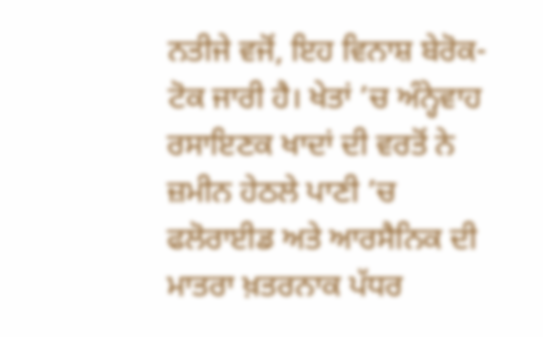ਨਤੀਜੇ ਵਜੋਂ, ਇਹ ਵਿਨਾਸ਼ ਬੇਰੋਕ-ਟੋਕ ਜਾਰੀ ਹੈ। ਖੇਤਾਂ ’ਚ ਅੰਨ੍ਹੇਵਾਹ ਰਸਾਇਣਕ ਖਾਦਾਂ ਦੀ ਵਰਤੋਂ ਨੇ ਜ਼ਮੀਨ ਹੇਠਲੇ ਪਾਣੀ ’ਚ ਫਲੋਰਾਈਡ ਅਤੇ ਆਰਸੈਨਿਕ ਦੀ ਮਾਤਰਾ ਖ਼ਤਰਨਾਕ ਪੱਧਰ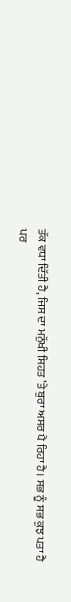ਤੱਕ ਵਧਾ ਦਿੱਤੀ ਹੈ, ਜਿਸ ਦਾ ਮਨੁੱਖੀ ਸਿਹਤ ’ਤੇ ਬੁਰਾ ਅਸਰ ਪੈ ਰਿਹਾ ਹੈ। ਸਭ ਨੂੰ ਸਭ ਕੁਝ ਪਤਾ ਹੈ ਪਰ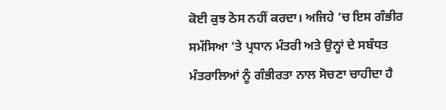ਕੋਈ ਕੁਝ ਠੋਸ ਨਹੀਂ ਕਰਦਾ। ਅਜਿਹੇ ’ਚ ਇਸ ਗੰਭੀਰ ਸਮੱਸਿਆ ’ਤੇ ਪ੍ਰਧਾਨ ਮੰਤਰੀ ਅਤੇ ਉਨ੍ਹਾਂ ਦੇ ਸਬੰਧਤ ਮੰਤਰਾਲਿਆਂ ਨੂੰ ਗੰਭੀਰਤਾ ਨਾਲ ਸੋਚਣਾ ਚਾਹੀਦਾ ਹੈ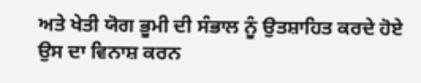ਅਤੇ ਖੇਤੀ ਯੋਗ ਭੂਮੀ ਦੀ ਸੰਭਾਲ ਨੂੰ ਉਤਸ਼ਾਹਿਤ ਕਰਦੇ ਹੋਏ ਉਸ ਦਾ ਵਿਨਾਸ਼ ਕਰਨ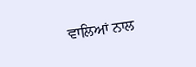ਵਾਲਿਆਂ ਨਾਲ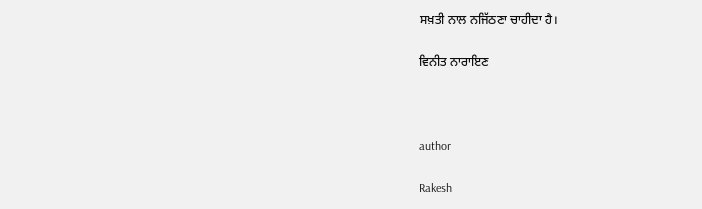ਸਖ਼ਤੀ ਨਾਲ ਨਜਿੱਠਣਾ ਚਾਹੀਦਾ ਹੈ।

ਵਿਨੀਤ ਨਾਰਾਇਣ



author

Rakesh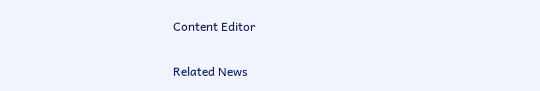Content Editor

Related News